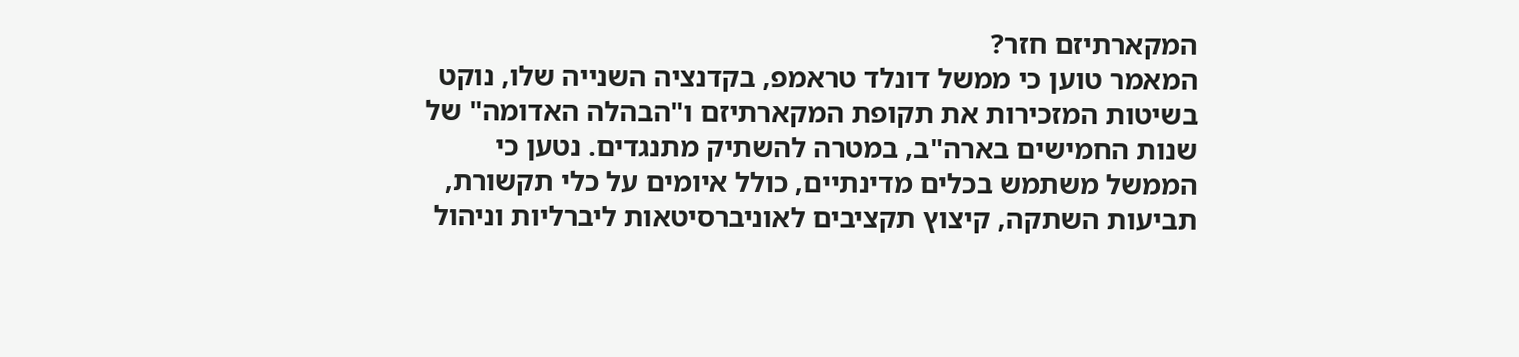המקארתיזם חזר?
המאמר טוען כי ממשל דונלד טראמפ, בקדנציה השנייה שלו, נוקט בשיטות המזכירות את תקופת המקארתיזם ו"הבהלה האדומה" של שנות החמישים בארה"ב, במטרה להשתיק מתנגדים. נטען כי הממשל משתמש בכלים מדינתיים, כולל איומים על כלי תקשורת, תביעות השתקה, קיצוץ תקציבים לאוניברסיטאות ליברליות וניהול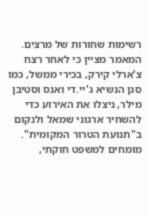רשימות שחורות של מרצים. המאמר מציין כי לאחר רצח צ'ארלי קירק, בכירי ממשל, כמו סגן הנשיא ג'יי.די ואנס וסטיבן מילר, ניצלו את האירוע כדי להשחיר ארגוני שמאל ולנקום ב"תנועת הטרור המקומית". מומחים למשפט חוקתי,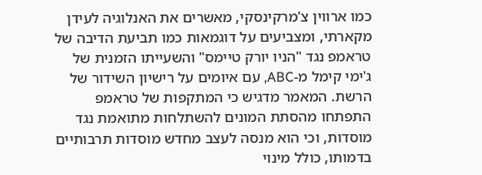כמו ארווין צ'מרקינסקי, מאשרים את האנלוגיה לעידן מקארתי, ומצביעים על דוגמאות כמו תביעת הדיבה של טראמפ נגד "הניו יורק טיימס" והשעייתו הזמנית של ג'ימי קימל מ-ABC, עם איומים על רישיון השידור של הרשת. המאמר מדגיש כי המתקפות של טראמפ התפתחו מהסתת המונים להשתלחות מתואמת נגד מוסדות, וכי הוא מנסה לעצב מחדש מוסדות תרבותיים בדמותו, כולל מינוי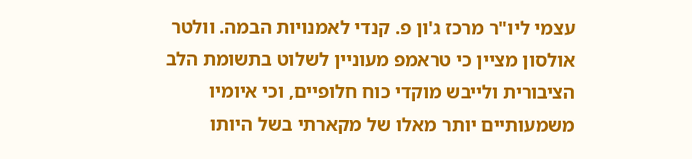עצמי ליו"ר מרכז ג'ון פ. קנדי לאמנויות הבמה. וולטר אולסון מציין כי טראמפ מעוניין לשלוט בתשומת הלב הציבורית ולייבש מוקדי כוח חלופיים, וכי איומיו משמעותיים יותר מאלו של מקארתי בשל היותו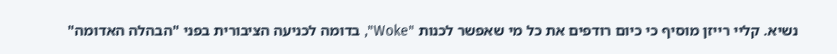נשיא. קליי רייזן מוסיף כי כיום רודפים את כל מי שאפשר לכנות "Woke", בדומה לכניעה הציבורית בפני "הבהלה האדומה"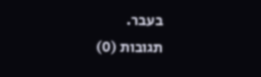בעבר.
תגובות (0)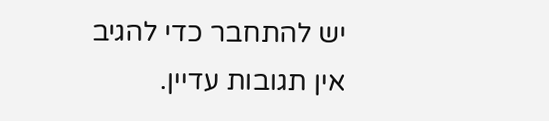יש להתחבר כדי להגיב
אין תגובות עדיין.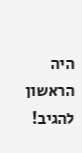היה הראשון להגיב!